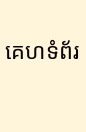គេហទំព័រ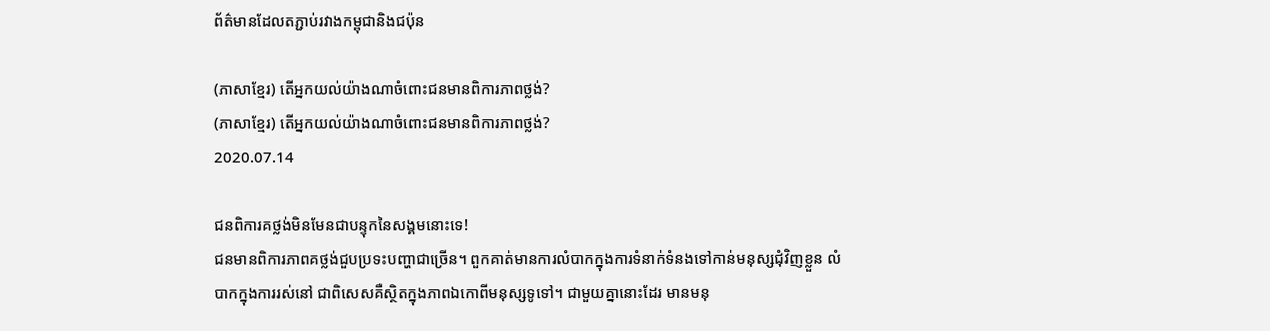ព័ត៌មានដែលតភ្ជាប់រវាងកម្ពុជានិងជប៉ុន

(ភាសាខ្មែរ) តើអ្នកយល់យ៉ាងណាចំពោះជនមានពិការភាពថ្លង់?
(ភាសាខ្មែរ) តើអ្នកយល់យ៉ាងណាចំពោះជនមានពិការភាពថ្លង់?
2020.07.14

ជនពិការគថ្លង់មិនមែនជាបន្ទុកនៃសង្គមនោះទេ!
ជនមានពិការភាពគថ្លង់ជួបប្រទះបញ្ហាជាច្រើន។ ពួកគាត់មានការលំបាកក្នុងការទំនាក់ទំនងទៅកាន់មនុស្សជុំវិញខ្លួន លំបាកក្នុងការរស់នៅ ជាពិសេសគឺស្ថិតក្នុងភាពឯកោពីមនុស្សទូទៅ។ ជាមួយគ្នានោះដែរ មានមនុ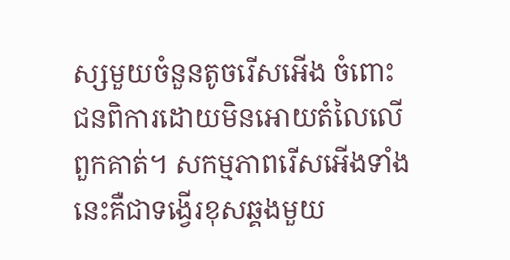ស្សមួយចំនួនតូចរើសអើង ចំពោះជនពិការដោយមិនអោយតំលៃលើពួកគាត់។ សកម្មភាពរើសអើងទាំងនេះគឺជាទង្វើរខុសឆ្គងមួយ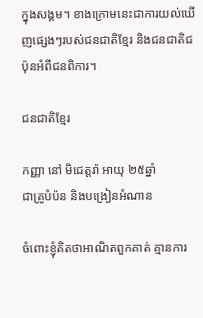ក្នុងសង្គម។ ខាងក្រោមនេះជាការយល់ឃើញផ្សេងៗរបស់ជនជាតិខ្មែរ និងជនជាតិជប៉ុនអំពីជនពិការ។

ជនជាតិខ្មែរ

កញ្ញា នៅ មិជេត្តរ៉ា អាយុ ២៥ឆ្នាំ
ជាគ្រូបំប៉ន និងបង្រៀនអំណាន

ចំពោះខ្ញុំគិតថាអាណិតពួកគាត់ គ្មានការ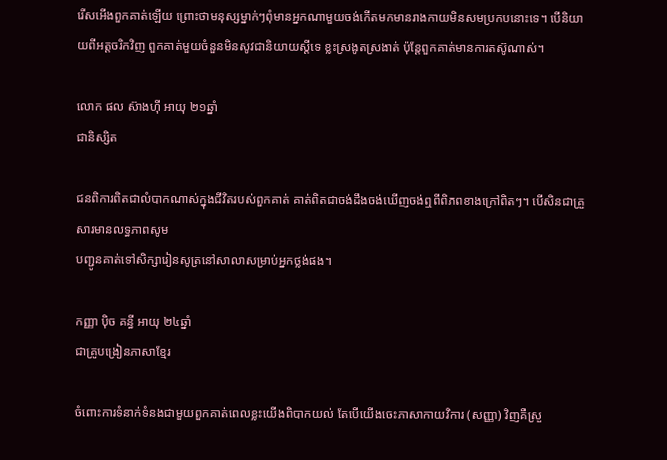រើសអើងពួកគាត់ឡើយ ព្រោះថាមនុស្សម្នាក់ៗពុំមានអ្នកណាមួយចង់កើតមកមានរាងកាយមិនសមប្រកបនោះទេ។ បើនិយាយពីអត្តចរិកវិញ ពួកគាត់មួយចំនួនមិនសូវជានិយាយស្តីទេ ខ្លះស្រងូតស្រងាត់ ប៉ុន្តែពួកគាត់មានការតស៊ូណាស់។

លោក ផល ស៊ាងហ៊ី អាយុ ២១ឆ្នាំ
ជានិស្សិត

ជនពិការពិតជាលំបាកណាស់ក្នុងជីវិតរបស់ពួកគាត់ គាត់ពិតជាចង់ដឹងចង់ឃើញចង់ឮពីពិភពខាងក្រៅពិតៗ។ បើសិនជាគ្រួសារមានលទ្ធភាពសូម
បញ្ជូនគាត់ទៅសិក្សារៀនសូត្រនៅសាលាសម្រាប់អ្នកថ្លង់ផង។

កញ្ញា ប៉ិច គន្ធី អាយុ ២៤ឆ្នាំ
ជាគ្រូបង្រៀនភាសាខ្មែរ

ចំពោះការទំនាក់ទំនងជាមួយពួកគាត់ពេលខ្លះយើងពិបាកយល់ តែបើយើងចេះភាសាកាយវិការ (សញ្ញា) វិញគឺស្រួ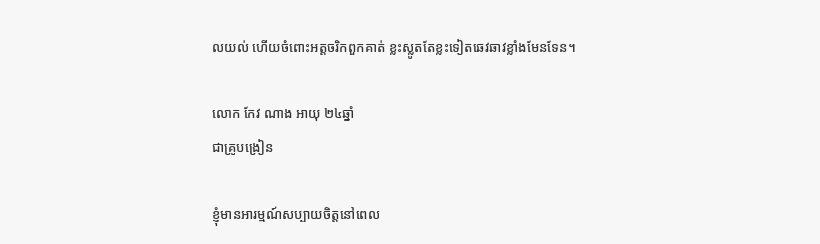លយល់ ហើយចំពោះអត្តចរិកពួកគាត់ ខ្លះស្លូតតែខ្លះទៀតឆេវឆាវខ្លាំងមែនទែន។

លោក កែវ ណាង អាយុ ២៤ឆ្នាំ
ជាគ្រូបង្រៀន

ខ្ញុំមានអារម្មណ៍សប្បាយចិត្តនៅពេល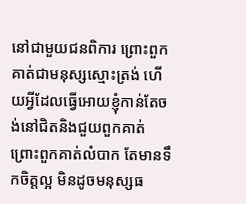នៅជាមួយជនពិការ ព្រោះពួកគាត់ជាមនុស្សស្មោះត្រង់ ហើយអ្វីដែលធ្វើអោយខ្ញុំកាន់តែចង់នៅជិតនិងជួយពួកគាត់ ព្រោះពួកគាត់លំបាក តែមានទឹកចិត្តល្អ មិនដូចមនុស្សធ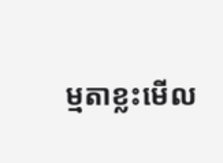ម្មតាខ្លះមើល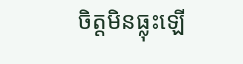ចិត្តមិនធ្លុះឡើ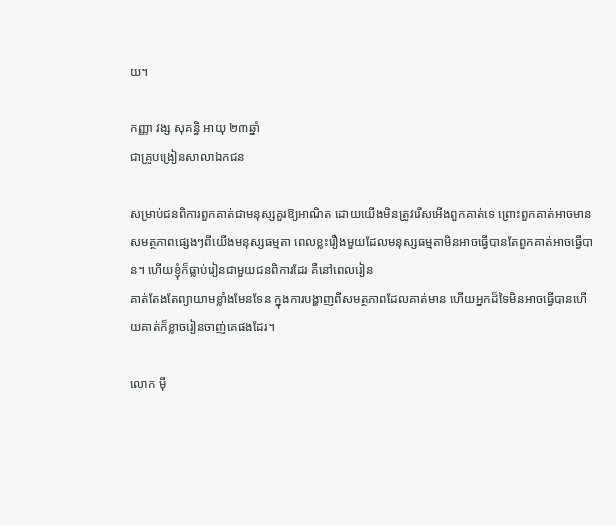យ។

កញ្ញា វង្ស សុគន្ធិ អាយុ ២៣ឆ្នាំ
ជាគ្រូបង្រៀនសាលាឯកជន

សម្រាប់ជនពិការពួកគាត់ជាមនុស្សគួរឱ្យអាណិត ដោយយើងមិនត្រូវរើសអើងពួកគាត់ទេ ព្រោះពួកគាត់អាចមានសមត្ថភាពផ្សេងៗពីយើងមនុស្សធម្មតា ពេលខ្លះរឿងមួយដែលមនុស្សធម្មតាមិនអាចធ្វើបានតែពួកគាត់អាចធ្វើបាន។ ហើយខ្ញុំក៏ធ្លាប់រៀនជាមួយជនពិការដែរ គឺនៅពេលរៀន
គាត់តែងតែព្យាយាមខ្លាំងមែនទែន ក្នុងការបង្ហាញពីសមត្ថភាពដែលគាត់មាន ហើយអ្នកដ៏ទៃមិនអាចធ្វើបានហើយគាត់ក៏ខ្លាចរៀនចាញ់គេផងដែរ។

លោក ម៉ី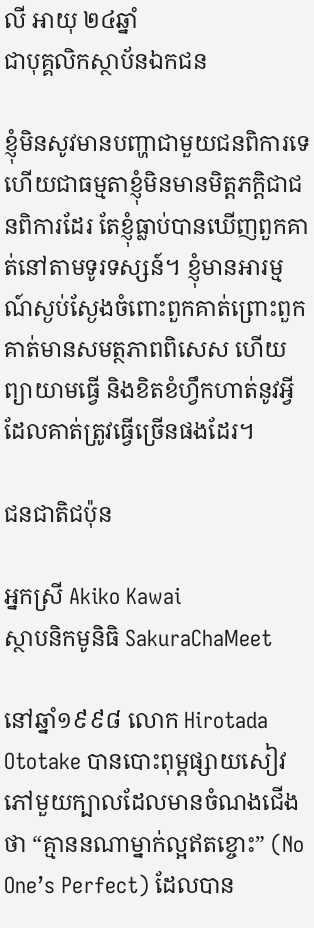លី អាយុ ២៤ឆ្នាំ
ជាបុគ្គលិកស្ថាប័នឯកជន

ខ្ញុំមិនសូវមានបញ្ហាជាមួយជនពិការទេ ហើយជាធម្មតាខ្ញុំមិនមានមិត្តភក្តិជាជនពិការដែរ តែខ្ញុំធ្លាប់បានឃើញពួកគាត់នៅតាមទូរទស្សន៍។ ខ្ញុំមានអារម្មណ៍ស្ងប់ស្ងែងចំពោះពួកគាត់ព្រោះពួកគាត់មានសមត្ថភាពពិសេស ហើយព្យាយាមធ្វើ និងខិតខំហ្វឹកហាត់នូវអ្វីដែលគាត់ត្រូវធ្វើច្រើនផងដែរ។

ជនជាតិជប៉ុន

អ្នកស្រី Akiko Kawai
ស្ថាបនិកមូនិធិ SakuraChaMeet

នៅឆ្នាំ១៩៩៨ លោក Hirotada Ototake បានបោះពុម្ពផ្សាយសៀវភៅមួយក្បាលដែលមានចំណងជើងថា “គ្មាននណាម្នាក់ល្អឥតខ្ចោះ” (No One’s Perfect) ដែលបាន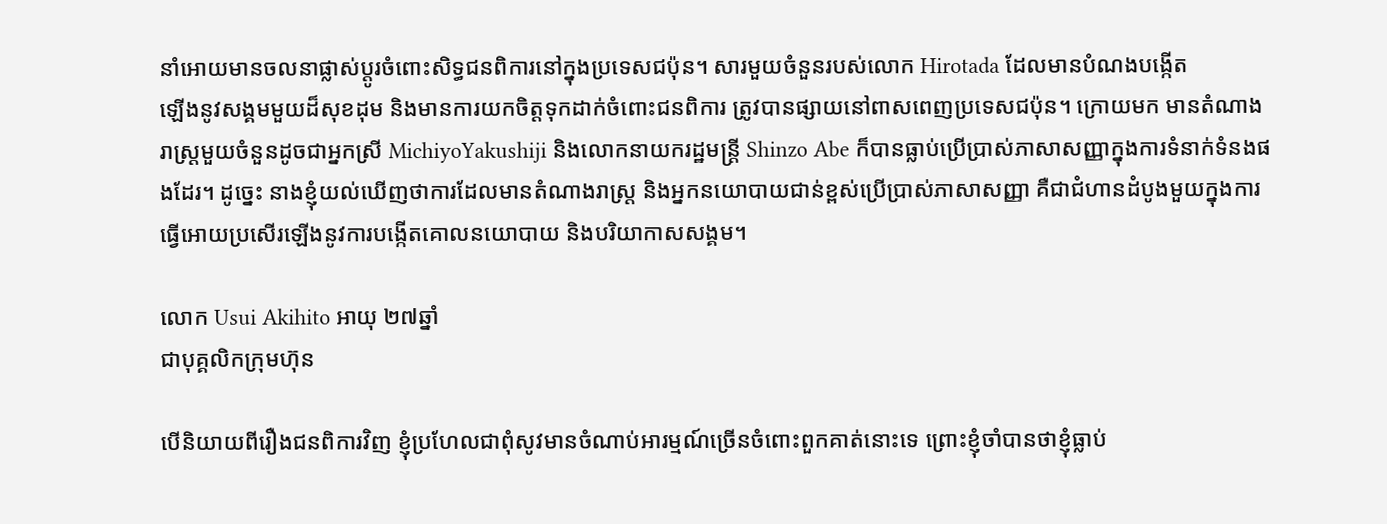នាំអោយមានចលនាផ្លាស់ប្តូរចំពោះសិទ្ធជនពិការនៅក្នុងប្រទេសជប៉ុន។ សារមួយចំនួនរបស់លោក Hirotada ដែលមានបំណងបង្កើត
ឡើងនូវសង្គមមួយដ៏សុខដុម និងមានការយកចិត្តទុកដាក់ចំពោះជនពិការ ត្រូវបានផ្សាយនៅពាសពេញប្រទេសជប៉ុន។ ក្រោយមក មានតំណាងរាស្រ្តមួយចំនួនដូចជាអ្នកស្រី MichiyoYakushiji និងលោកនាយករដ្ឋមន្ត្រី Shinzo Abe ក៏បានធ្លាប់ប្រើប្រាស់ភាសាសញ្ញាក្នុងការទំនាក់ទំនងផងដែរ។ ដូច្នេះ នាងខ្ញុំយល់ឃើញថាការដែលមានតំណាងរាស្ត្រ និងអ្នកនយោបាយជាន់ខ្ពស់ប្រើប្រាស់ភាសាសញ្ញា គឺជាជំហានដំបូងមួយក្នុងការធ្វើអោយប្រសើរឡើងនូវការបង្កើតគោលនយោបាយ និងបរិយាកាសសង្គម។

លោក Usui Akihito អាយុ ២៧ឆ្នាំ
ជាបុគ្គលិកក្រុមហ៊ុន

បើនិយាយពីរឿងជនពិការវិញ ខ្ញុំប្រហែលជាពុំសូវមានចំណាប់អារម្មណ៍ច្រើនចំពោះពួកគាត់នោះទេ ព្រោះខ្ញុំចាំបានថាខ្ញុំធ្លាប់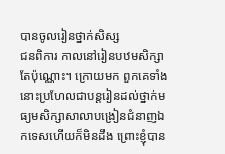បានចូលរៀនថ្នាក់សិស្ស
ជនពិការ កាលនៅរៀនបឋមសិក្សាតែប៉ុណ្ណោះ។ ក្រោយមក ពួកគេទាំងនោះប្រហែលជាបន្តរៀនដល់ថ្នាក់មធ្យមសិក្សាសាលាបង្រៀនជំនាញឯកទេសហើយក៏មិនដឹង ព្រោះខ្ញុំបាន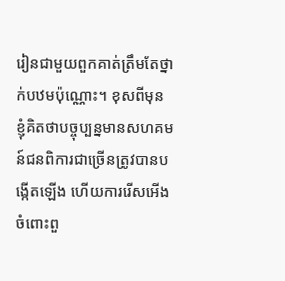រៀនជាមួយពួកគាត់ត្រឹមតែថ្នាក់បឋមប៉ុណ្ណោះ។ ខុសពីមុន ខ្ញុំគិតថាបច្ចុប្បន្នមានសហគមន៍ជនពិការជាច្រើនត្រូវបានបង្កើតឡើង ហើយការរើសអើងចំពោះពួ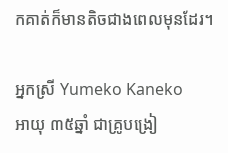កគាត់ក៏មានតិចជាងពេលមុនដែរ។

អ្នកស្រី Yumeko Kaneko
អាយុ ៣៥ឆ្នាំ ជាគ្រូបង្រៀ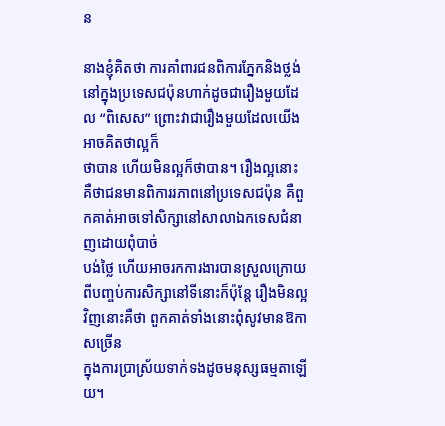ន

នាងខ្ញុំគិតថា ការគាំពារជនពិការភ្នែកនិងថ្លង់នៅក្នុងប្រទេសជប៉ុនហាក់ដូចជារឿងមួយដែល “ពិសេស” ព្រោះវាជារឿងមួយដែលយើងអាចគិតថាល្អក៏
ថាបាន ហើយមិនល្អក៏ថាបាន។ រឿងល្អនោះ គឺថាជនមានពិការរភាពនៅប្រទេសជប៉ុន គឺពួកគាត់អាចទៅសិក្សានៅសាលាឯកទេសជំនាញដោយពុំបាច់
បង់ថ្លៃ ហើយអាចរកការងារបានស្រួលក្រោយពីបញ្ចប់ការសិក្សានៅទីនោះក៏ប៉ុន្តែ រឿងមិនល្អវិញនោះគឺថា ពួកគាត់ទាំងនោះពុំសូវមានឱកាសច្រើន
ក្នុងការប្រាស្រ័យទាក់ទងដូចមនុស្សធម្មតាឡើយ។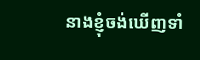នាងខ្ញុំចង់ឃើញទាំ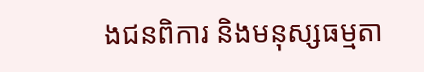ងជនពិការ និងមនុស្សធម្មតា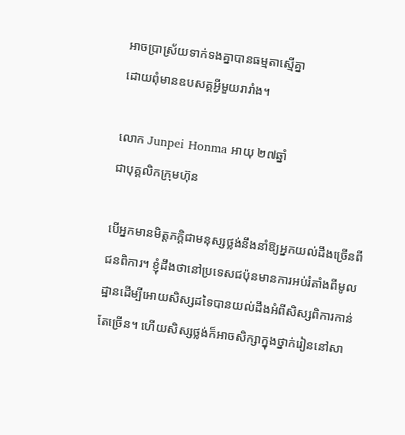អាចប្រាស្រ័យទាក់ទងគ្នាបានធម្មតាស្មើគ្នា
ដោយពុំមានឧបសគ្គអ្វីមួយរារាំង។

លោក Junpei Honma អាយុ ២៧ឆ្នាំ
ជាបុគ្គលិកក្រុមហ៊ុន

បើអ្នកមានមិត្តភក្តិជាមនុស្សថ្លង់នឹងនាំឱ្យអ្នកយល់ដឹងច្រើនពីជនពិការ។ ខ្ញុំដឹងថានៅប្រទេសជប៉ុនមានការអប់រំតាំងពីមូលដ្ឋានដើម្បីអោយសិស្សដទៃបានយល់ដឹងអំពីសិស្សពិការកាន់តែច្រើន។ ហើយសិស្សថ្លង់ក៏អាចសិក្សាក្នុងថ្នាក់រៀននៅសា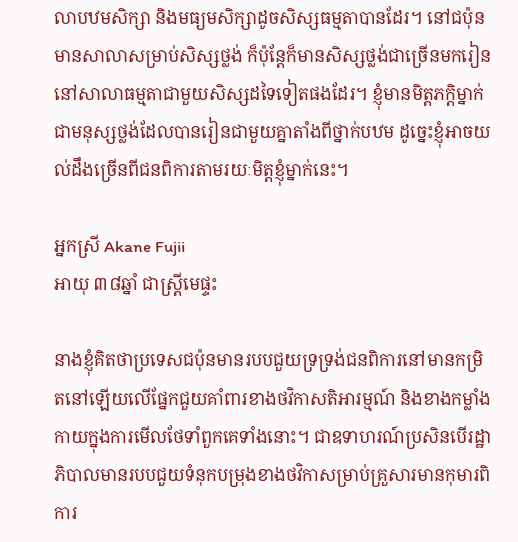លាបឋមសិក្សា និងមធ្យមសិក្សាដូចសិស្សធម្មតាបានដែរ។ នៅជប៉ុនមានសាលាសម្រាប់សិស្សថ្លង់ ក៏ប៉ុន្តែក៏មានសិស្សថ្លង់ជាច្រើនមករៀននៅសាលាធម្មតាជាមួយសិស្សដទៃទៀតផងដែរ។ ខ្ញុំមានមិត្តភក្តិម្នាក់ជាមនុស្សថ្លង់ដែលបានរៀនជាមួយគ្នាតាំងពីថ្នាក់បឋម ដូច្នេះខ្ញុំអាចយល់ដឹងច្រើនពីជនពិការតាមរយៈមិត្តខ្ញុំម្នាក់នេះ។

អ្នកស្រី Akane Fujii
អាយុ ៣៨ឆ្នាំ ជាស្រ្តីមេផ្ទះ

នាងខ្ញុំគិតថាប្រទេសជប៉ុនមានរបបជួយទ្រទ្រង់ជនពិការនៅមានកម្រិតនៅឡើយលើផ្នែកជួយគាំពារខាងថវិកាសតិអារម្មណ៍ និងខាងកម្លាំងកាយក្នុងការមើលថែទាំពួកគេទាំងនោះ។ ជាឧទាហរណ៍ប្រសិនបើរដ្ឋាភិបាលមានរបបជួយទំនុកបម្រុងខាងថវិកាសម្រាប់គ្រួសារមានកុមារពិការ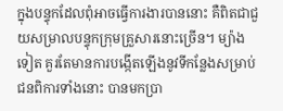ក្នុងបន្ទុកដែលពុំអាចធ្វើការងារបាននោះ គឺពិតជាជួយសម្រាលបន្ទុកក្រុមគ្រួសារនោះច្រើន។ ម្យ៉ាងទៀត គួរតែមានការបង្កើតឡើងនូវទីកន្លែងសម្រាប់ជនពិការទាំងនោះ បានមកប្រា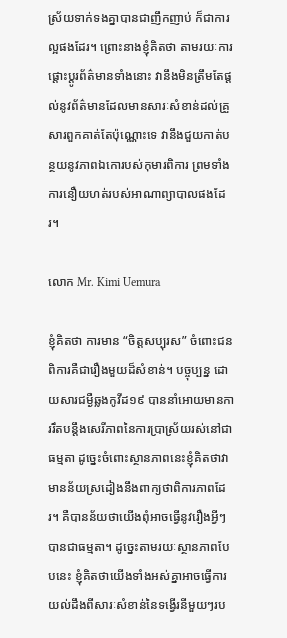ស្រ័យទាក់ទងគ្នាបានជាញឹកញាប់ ក៏ជាការល្អផងដែរ។ ព្រោះនាងខ្ញុំគិតថា តាមរយៈការផ្តោះប្តូរព័ត៌មានទាំងនោះ វានឹងមិនត្រឹមតែផ្តល់នូវព័ត៌មានដែលមានសារៈសំខាន់ដល់គ្រួសារពួកគាត់តែប៉ុណ្ណោះទេ វានឹងជួយកាត់បន្ថយនូវភាពឯកោរបស់កុមារពិការ ព្រមទាំងការនឿយហត់របស់អាណាព្យាបាលផងដែរ។

លោក Mr. Kimi Uemura

ខ្ញុំគិតថា ការមាន “ចិត្តសប្បុរស” ចំពោះជនពិការគឺជារឿងមួយដ៏សំខាន់។ បច្ចុប្បន្ន ដោយសារជម្ងឺឆ្លងកូវីដ១៩ បាននាំអោយមានការរឹតបន្តឹងសេរីភាពនៃការប្រាស្រ័យរស់នៅជាធម្មតា ដូច្នេះចំពោះស្ថានភាពនេះខ្ញុំគិតថាវាមានន័យស្រដៀងនឹងពាក្យថាពិការភាពដែរ។ គឺបានន័យថាយើងពុំអាចធ្វើនូវរឿងអ្វីៗបានជាធម្មតា។ ដូច្នេះតាមរយៈស្ថានភាពបែបនេះ ខ្ញុំគិតថាយើងទាំងអស់គ្នាអាចធ្វើការយល់ដឹងពីសារៈសំខាន់នៃទង្វើរនីមួយៗរប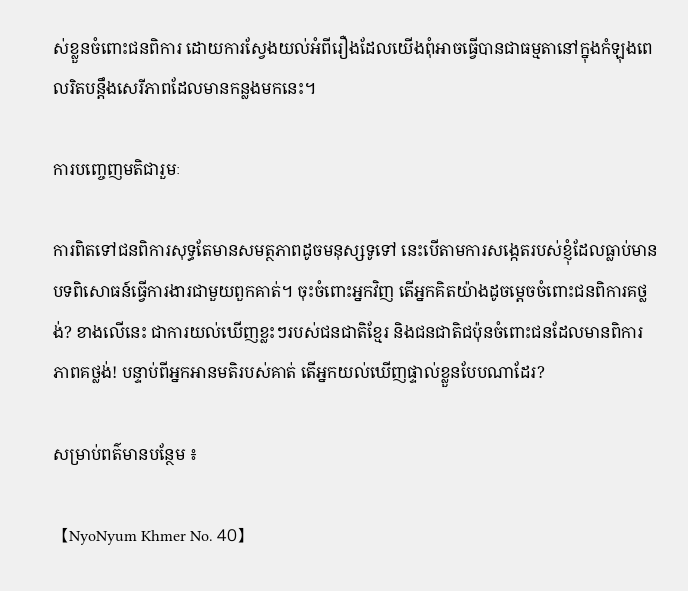ស់ខ្លួនចំពោះជនពិការ ដោយការស្វែងយល់អំពីរឿងដែលយើងពុំអាចធ្វើបានជាធម្មតានៅក្នុងកំឡុងពេលរិតបន្តឹងសេរីភាពដែលមានកន្លងមកនេះ។

ការបញ្ចេញមតិជារួមៈ

ការពិតទៅជនពិការសុទ្ធតែមានសមត្ថភាពដូចមនុស្សទូទៅ នេះបើតាមការសង្កេតរបស់ខ្ញុំដែលធ្លាប់មានបទពិសោធន៍ធ្វើការងារជាមួយពួកគាត់។ ចុះចំពោះអ្នកវិញ តើអ្នកគិតយ៉ាងដូចម្តេចចំពោះជនពិការគថ្លង់? ខាងលើនេះ ជាការយល់ឃើញខ្លះៗរបស់ជនជាតិខ្មែរ និងជនជាតិជប៉ុនចំពោះជនដែលមានពិការភាពគថ្លង់! បន្ទាប់ពីអ្នកអានមតិរបស់គាត់ តើអ្នកយល់ឃើញផ្ទាល់ខ្លួនបែបណាដែរ?

សម្រាប់ពត៌មានបន្ថែម ៖

【NyoNyum Khmer No. 40】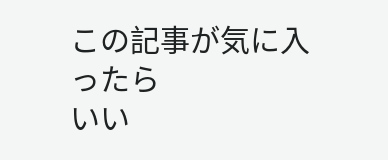この記事が気に入ったら
いい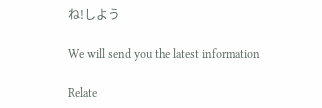ね!しよう

We will send you the latest information

Relate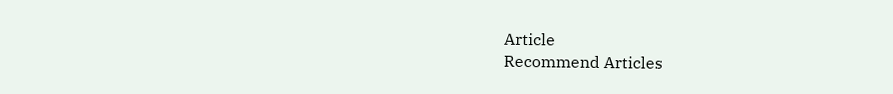Article
Recommend Articles